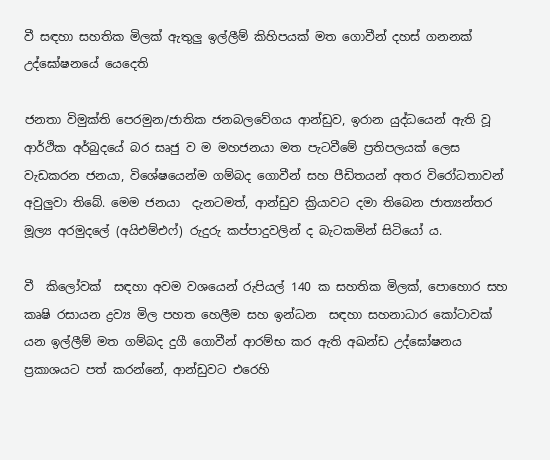වී සඳහා සහතික මිලක් ඇතුලු ඉල්ලීම් කිහිපයක් මත ගොවීන් දහස් ගනනක් උද්ඝෝෂනයේ යෙදෙති

ජනතා විමුක්ති පෙරමුන/ජාතික ජනබලවේගය ආන්ඩුව, ඉරාන යුද්ධයෙන් ඇති වූ ආර්ථික අර්බුදයේ බර සෘජු ව ම මහජනයා මත පැටවීමේ ප්‍රතිපලයක් ලෙස වැඩකරන ජනයා, විශේෂයෙන්ම ගම්බද ගොවීන් සහ පීඩිතයන් අතර විරෝධතාවන් අවුලුවා තිබේ. මෙම ජනයා  දැනටමත්, ආන්ඩුව ක්‍රියාවට දමා තිබෙන ජාත්‍යන්තර මූල්‍ය අරමුදලේ (අයිඑම්එෆ්) රුදුරු කප්පාදුවලින් ද බැටකමින් සිටියෝ ය.

වී  කිලෝවක්  සඳහා අවම වශයෙන් රුපියල් 140 ක සහතික මිලක්, පොහොර සහ කෘෂි රසායන ද්‍රව්‍ය මිල පහත හෙලීම සහ ඉන්ධන  සඳහා සහනාධාර කෝටාවක් යන ඉල්ලීම් මත ගම්බද දුගී ගොවීන් ආරම්භ කර ඇති අඛන්ඩ උද්ඝෝෂනය ප්‍රකාශයට පත් කරන්නේ, ආන්ඩුවට එරෙහි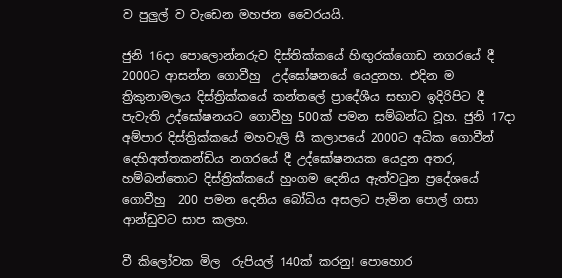ව පුලුල් ව වැඩෙන මහජන වෛරයයි.

ජුනි 16දා පොලොන්නරුව දිස්තික්කයේ හිඟුරක්ගොඩ නගරයේ දී 2000ට ආසන්න ගොවීහු  උද්ඝෝෂනයේ යෙදුනහ. එදින ම ත්‍රිකුනාමලය දිස්ත්‍රික්කයේ කන්තලේ ප්‍රාදේශීය සභාව ඉදිරිපිට දී  පැවැති උද්ඝෝෂනයට ගොවීහු 500ක් පමන සම්බන්ධ වූහ. ජුනි 17දා අම්පාර දිස්ත්‍රික්කයේ මහවැලි සී කලාපයේ 2000ට අධික ගොවීන් දෙහිඅත්තකන්ඩිය නගරයේ දී උද්ඝෝෂනයක යෙදුන අතර, හම්බන්තොට දිස්ත්‍රික්කයේ හුංගම දෙනිය ඇත්වටුන ප්‍රදේශයේ ගොවීහු  200 පමන දෙනිය බෝධිය අසලට පැමින පොල් ගසා ආන්ඩුවට සාප කලහ.

වී කිලෝවක මිල  රුපියල් 140ක් කරනු! පොහොර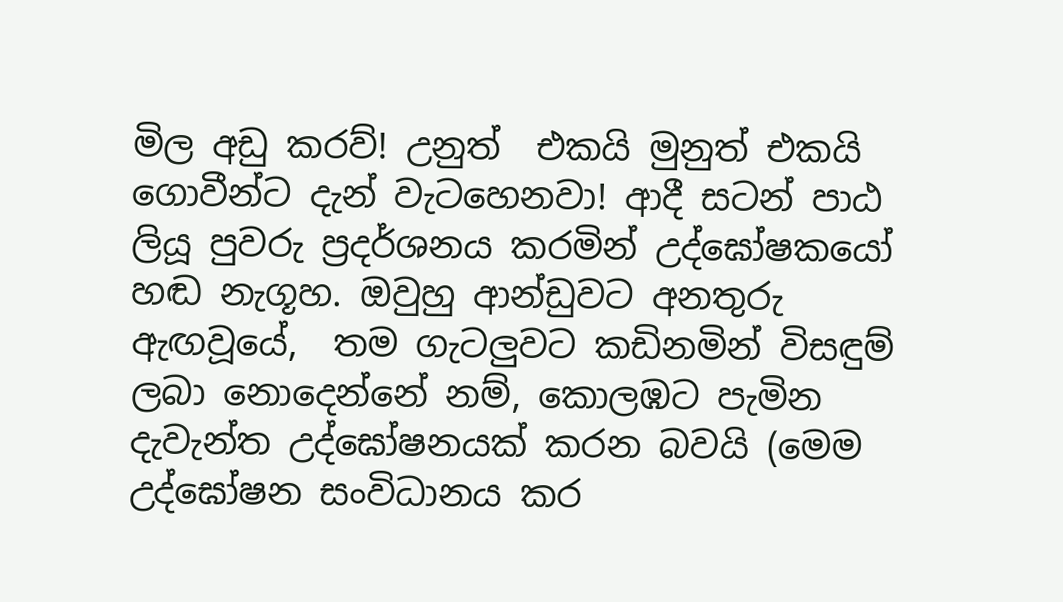මිල අඩු කරව්! උනුත්  එකයි මුනුත් එකයි ගොවීන්ට දැන් වැටහෙනවා! ආදී සටන් පාඨ ලියූ පුවරු ප්‍රදර්ශනය කරමින් උද්ඝෝෂකයෝ  හඬ නැගූහ. ඔවුහු ආන්ඩුවට අනතුරු ඇඟවූයේ,  තම ගැටලුවට කඩිනමින් විසඳුම් ලබා නොදෙන්නේ නම්, කොලඹට පැමින  දැවැන්ත උද්ඝෝෂනයක් කරන බවයි (මෙම උද්ඝෝෂන සංවිධානය කර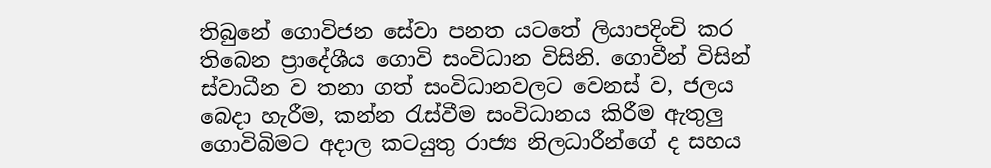තිබුනේ ගොවිජන සේවා පනත යටතේ ලියාපදිංචි කර තිබෙන ප්‍රාදේශීය ගොවි සංවිධාන විසිනි. ගොවීන් විසින් ස්වාධීන ව තනා ගත් සංවිධානවලට වෙනස් ව, ජලය  බෙදා හැරීම, කන්න රැස්වීම සංවිධානය කිරීම ඇතුලු ගොවිබිමට අදාල කටයුතු රාජ්‍ය නිලධාරීන්ගේ ද සහය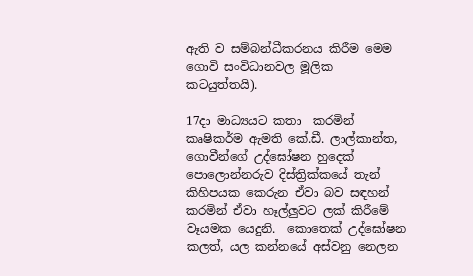ඇති ව සම්බන්ධීකරනය කිරීම මෙම ගොවි සංවිධානවල මූලික කටයුත්තයි).

17දා මාධ්‍යයට කතා  කරමින් කෘෂිකර්ම ඇමති කේ.ඩී. ලාල්කාන්ත, ගොවීන්ගේ උද්ඝෝෂන හුදෙක් පොලොන්නරුව දිස්ත්‍රික්කයේ තැන්  කිහිපයක කෙරුන ඒවා බව සඳහන් කරමින් ඒවා හෑල්ලුවට ලක් කිරීමේ වෑයමක යෙදුනි.  කොතෙක් උද්ඝෝෂන  කලත්, යල කන්නයේ අස්වනු නෙලන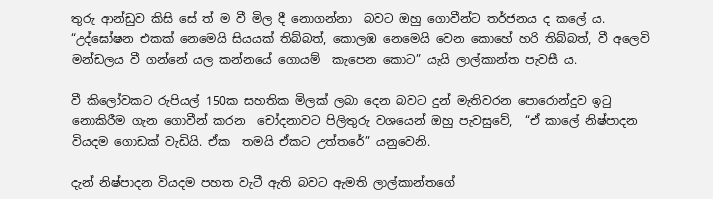තුරු ආන්ඩුව කිසි සේ ත් ම වී මිල දී නොගන්නා  බවට ඔහු ගොවීන්ට තර්ජනය ද කලේ ය. “උද්ඝෝෂන එකක් නෙමෙයි සියයක් තිබ්බත්, කොලඹ නෙමෙයි වෙන කොහේ හරි තිබ්බත්, වී අලෙවි මන්ඩලය වී ගන්නේ යල කන්නයේ ගොයම්  කැපෙන කොට” යැයි ලාල්කාන්ත පැවසී ය.

වී කිලෝවකට රුපියල් 150ක සහතික මිලක් ලබා දෙන බවට දුන් මැතිවරන පොරොන්දුව ඉටු නොකිරීම ගැන ගොවීන් කරන  චෝදනාවට පිලිතුරු වශයෙන් ඔහු පැවසුවේ,  “ඒ කාලේ නිෂ්පාදන වියදම ගොඩක් වැඩියි. ඒක  තමයි ඒකට උත්තරේ” යනුවෙනි.

දැන් නිෂ්පාදන වියදම පහත වැටී ඇති බවට ඇමති ලාල්කාන්තගේ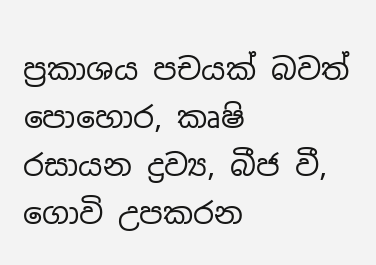ප්‍රකාශය පචයක් බවත් පොහොර, කෘෂි රසායන ද්‍රව්‍ය, බීජ වී, ගොවි උපකරන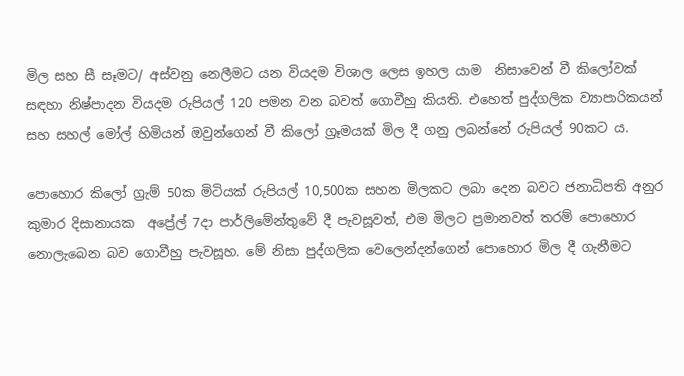මිල සහ සී සෑමට/ අස්වනු නෙලීමට යන වියදම විශාල ලෙස ඉහල යාම  නිසාවෙන් වී කිලෝවක් සඳහා නිෂ්පාදන වියදම රුපියල් 120 පමන වන බවත් ගොවීහු කියති. එහෙත් පුද්ගලික ව්‍යාපාරිකයන් සහ සහල් මෝල් හිමියන් ඔවුන්ගෙන් වී කිලෝ ග්‍රෑමයක් මිල දී ගනු ලබන්නේ රුපියල් 90කට ය.

පොහොර කිලෝ ග්‍රැම් 50ක මිටියක් රුපියල් 10,500ක සහන මිලකට ලබා දෙන බවට ජනාධිපති අනුර කුමාර දිසානායක  අප්‍රේල් 7දා පාර්ලිමේන්තුවේ දී පැවසූවත්, එම මිලට ප්‍රමානවත් තරම් පොහොර නොලැබෙන බව ගොවීහු පැවසූහ. මේ නිසා පුද්ගලික වෙලෙන්දන්ගෙන් පොහොර මිල දී ගැනීමට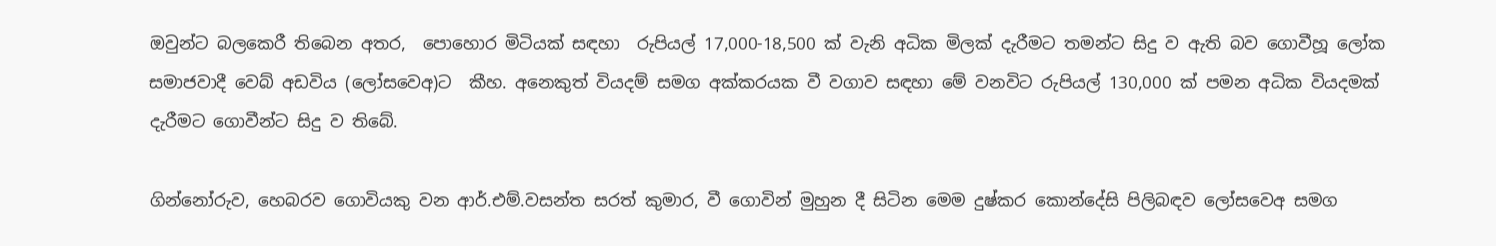ඔවුන්ට බලකෙරී තිබෙන අතර,  පොහොර මිටියක් සඳහා  රුපියල් 17,000-18,500 ක් වැනි අධික මිලක් දැරීමට තමන්ට සිදු ව ඇති බව ගොවීහූ ලෝක සමාජවාදී වෙබ් අඩවිය (ලෝසවෙඅ)ට  කීහ. අනෙකුත් වියදම් සමග අක්කරයක වී වගාව සඳහා මේ වනවිට රුපියල් 130,000 ක් පමන අධික වියදමක්  දැරීමට ගොවීන්ට සිදු ව තිබේ.

ගින්නෝරුව, හෙබරව ගොවියකු වන ආර්.එම්.වසන්ත සරත් කුමාර, වී ගොවින් මුහුන දී සිටින මෙම දුෂ්කර කොන්දේසි පිලිබඳව ලෝසවෙඅ සමග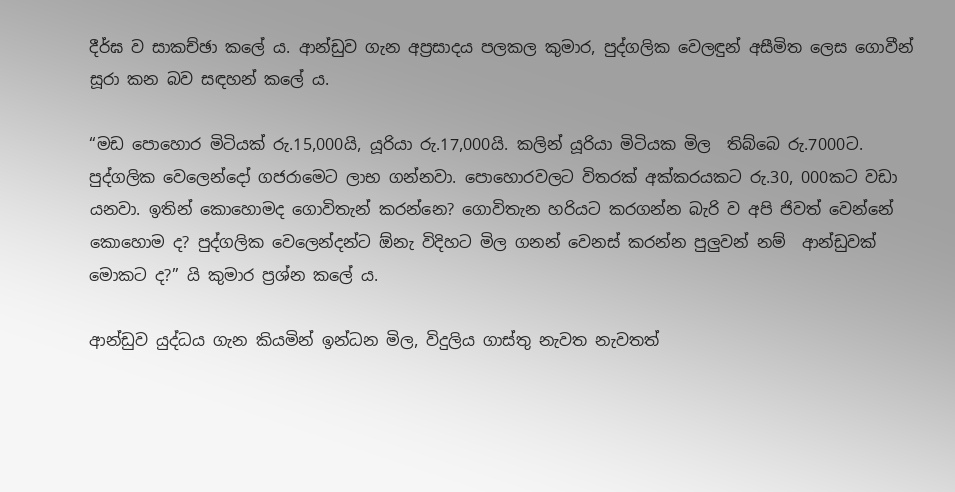දීර්ඝ ව සාකච්ඡා කලේ ය. ආන්ඩුව ගැන අප්‍රසාදය පලකල කුමාර, පුද්ගලික වෙලඳුන් අසීමිත ලෙස ගොවීන්  සූරා කන බව සඳහන් කලේ ය.

“මඩ පොහොර මිටියක් රු.15,000යි, යූරියා රු.17,000යි. කලින් යූරියා මිටියක මිල  තිබ්බෙ රු.7000ට. පුද්ගලික වෙලෙන්දෝ ගජරාමෙට ලාභ ගන්නවා. පොහොරවලට විතරක් අක්කරයකට රු.30, 000කට වඩා යනවා. ඉතින් කොහොමද ගොවිතැන් කරන්නෙ? ගොවිතැන හරියට කරගන්න බැරි ව අපි ජිවත් වෙන්නේ කොහොම ද? පුද්ගලික වෙලෙන්දන්ට ඕනැ විදිහට මිල ගනන් වෙනස් කරන්න පුලුවන් නම්  ආන්ඩුවක් මොකට ද?” යි කුමාර ප්‍රශ්න කලේ ය.

ආන්ඩුව යුද්ධය ගැන කියමින් ඉන්ධන මිල, විදුලිය ගාස්තු නැවත නැවතත්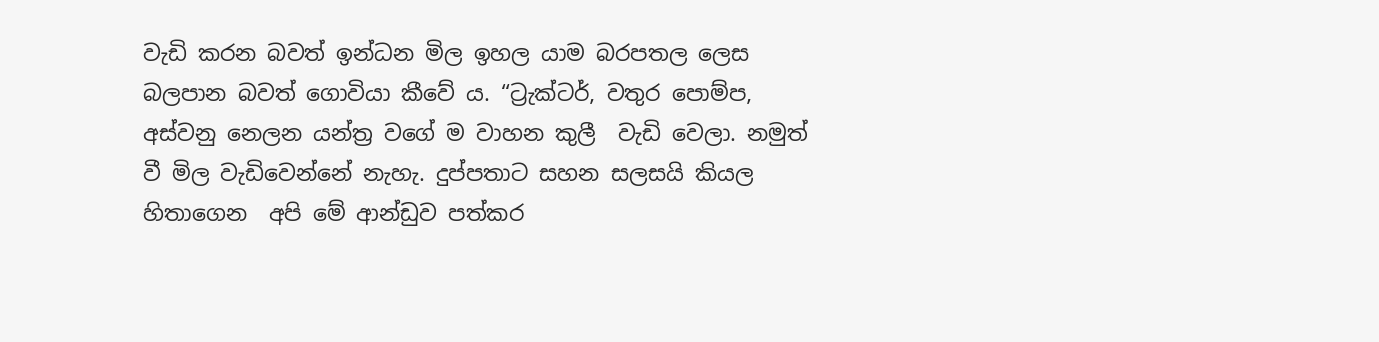වැඩි කරන බවත් ඉන්ධන මිල ඉහල යාම බරපතල ලෙස බලපාන බවත් ගොවියා කීවේ ය. “ට්‍රැක්ටර්, වතුර පොම්ප, අස්වනු නෙලන යන්ත්‍ර වගේ ම වාහන කුලී  වැඩි වෙලා. නමුත් වී මිල වැඩිවෙන්නේ නැහැ. දුප්පතාට සහන සලසයි කියල හිතාගෙන  අපි මේ ආන්ඩුව පත්කර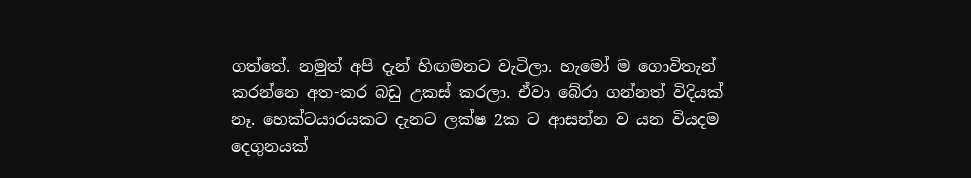ගත්තේ. නමුත් අපි දැන් හිඟමනට වැටිලා. හැමෝ ම ගොවිතැන් කරන්නෙ අත-කර බඩු උකස් කරලා. ඒවා බේරා ගන්නත් විදියක් නෑ. හෙක්ටයාරයකට දැනට ලක්ෂ 2ක ට ආසන්න ව යන වියදම දෙගුනයක්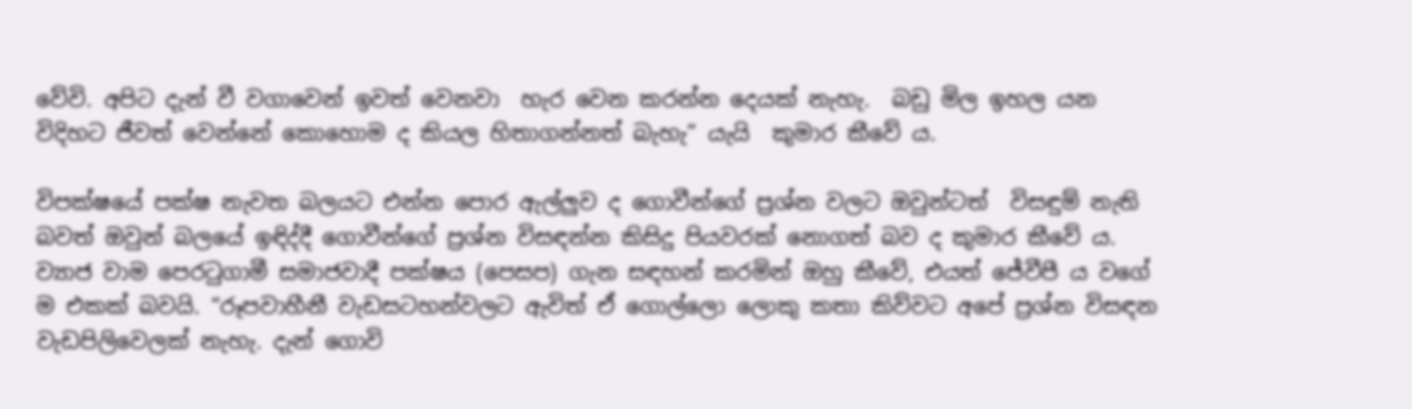වේවි. අපිට දැන් වී වගාවෙන් ඉවත් වෙනවා  හැර වෙන කරන්න දෙයක් නැහැ.  බඩු මිල ඉහල යන  විදිහට ජීවත් වෙන්නේ කොහොම ද කියල හිතාගන්නත් බැහැ” යැයි  කුමාර කීවේ ය.

විපක්ෂයේ පක්ෂ නැවත බලයට එන්න පොර ඇල්ලුව ද ගොවීන්ගේ ප්‍රශ්න වලට ඔවුන්ටත්  විසඳුම් නැති බවත් ඔවුන් බලයේ ඉඳිද්දී ගොවීන්ගේ ප්‍රශ්න විසඳන්න කිසිදු පියවරක් නොගත් බව ද කුමාර කීවේ ය. ව්‍යාජ වාම පෙරටුගාමී සමාජවාදී පක්ෂය (පෙසප) ගැන සඳහන් කරමින් ඔහු කීවේ, එයත් ජේවීපී ය වගේ ම එකක් බවයි. “රූපවාහීනී වැඩසටහන්වලට ඇවිත් ඒ ගොල්ලො ලොකු කතා කිව්වට අපේ ප්‍රශ්න විසඳන වැඩපිලිවෙලක් නැහැ. දැන් ගොවි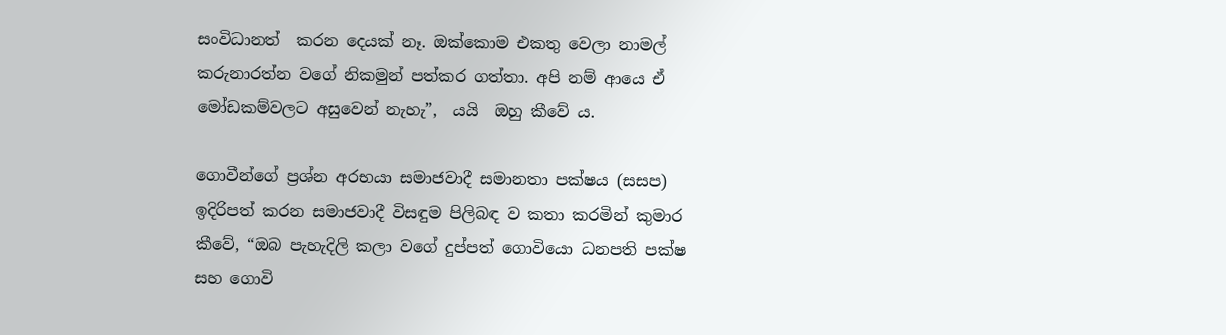සංවිධානත්  කරන දෙයක් නෑ. ඔක්කොම එකතු වෙලා නාමල් කරුනාරත්න වගේ නිකමුන් පත්කර ගත්තා. අපි නම් ආයෙ ඒ මෝඩකම්වලට අසුවෙන් නැහැ”,  යයි  ඔහු කීවේ ය.

ගොවීන්ගේ ප්‍රශ්න අරභයා සමාජවාදී සමානතා පක්ෂය (සසප) ඉදිරිපත් කරන සමාජවාදී විසඳුම පිලිබඳ ව කතා කරමින් කුමාර කීවේ, “ඔබ පැහැදිලි කලා වගේ දුප්පත් ගොවියො ධනපති පක්ෂ සහ ගොවි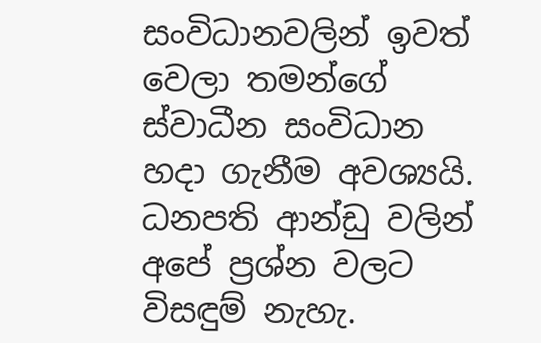සංවිධානවලින් ඉවත් වෙලා තමන්ගේ ස්වාධීන සංවිධාන හදා ගැනීම අවශ්‍යයි. ධනපති ආන්ඩු වලින් අපේ ප්‍රශ්න වලට විසඳුම් නැහැ.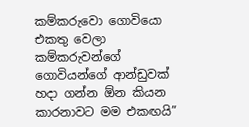කම්කරුවො ගොවියො එකතු වෙලා  කම්කරුවන්ගේ ගොවියන්ගේ ආන්ඩුවක් හදා ගන්න ඕන කියන කාරනාවට මම එකඟයි”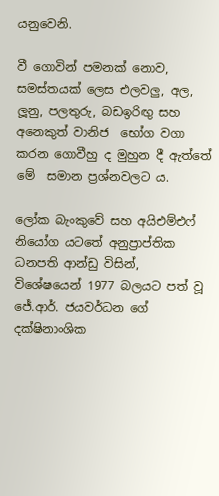යනුවෙනි.

වී ගොවින් පමනක් නොව, සමස්තයක් ලෙස එලවලු, අල, ලූනු, පලතුරු, බඩඉරිඟු සහ අනෙකුත් වානිජ  භෝග වගා කරන ගොවීහු ද මුහුන දී ඇත්තේ මේ  සමාන ප්‍රශ්නවලට ය.

ලෝක බැංකුවේ සහ අයිඑම්එෆ් නියෝග යටතේ අනුප්‍රාප්තික ධනපති ආන්ඩු විසින්, විශේෂයෙන් 1977 බලයට පත් වූ ජේ.ආර්. ජයවර්ධන ගේ දක්ෂිනාංශික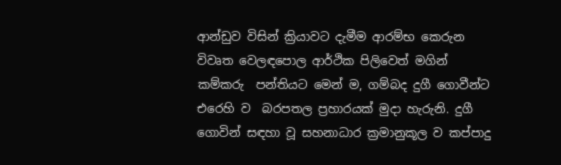ආන්ඩුව විසින් ක්‍රියාවට දැමීම ආරම්භ කෙරුන විවෘත වෙලඳපොල ආර්ථික පිලිවෙත් මගින් කම්කරු  පන්තියට මෙන් ම, ගම්බද දුගී ගොවීන්ට එරෙහි ව  බරපතල ප්‍රහාරයක් මුදා හැරුනි. දුගී ගොවින් සඳහා වූ සහනාධාර ක්‍රමානුකූල ව කප්පාදු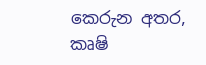කෙරුන අතර,  කෘෂි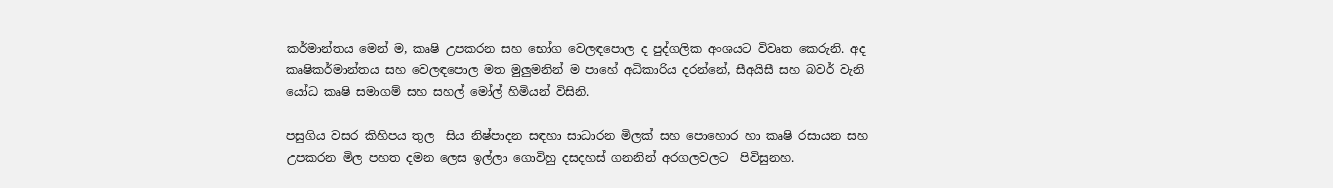කර්මාන්තය මෙන් ම, කෘෂි උපකරන සහ භෝග වෙලඳපොල ද පුද්ගලික අංශයට විවෘත කෙරුනි. අද කෘෂිකර්මාන්තය සහ වෙලඳපොල මත මුලුමනින් ම පාහේ අධිකාරිය දරන්නේ, සීඅයිසී සහ බවර් වැනි යෝධ කෘෂි සමාගම් සහ සහල් මෝල් හිමියන් විසිනි.

පසුගිය වසර කිහිපය තුල  සිය නිෂ්පාදන සඳහා සාධාරන මිලක් සහ පොහොර හා කෘෂි රසායන සහ උපකරන මිල පහත දමන ලෙස ඉල්ලා ගොවිහු දසදහස් ගනනින් අරගලවලට  පිවිසුනහ.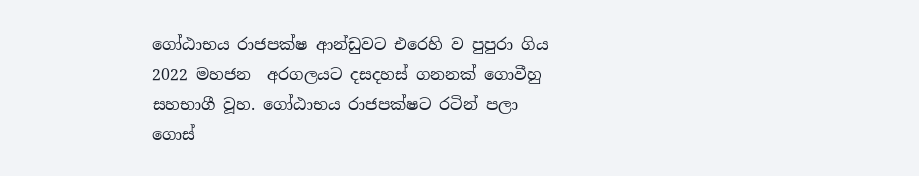ගෝඨාභය රාජපක්ෂ ආන්ඩුවට එරෙහි ව පුපුරා ගිය 2022 මහජන  අරගලයට දසදහස් ගනනක් ගොවීහු  සහභාගී වූහ. ගෝඨාභය රාජපක්ෂට රටින් පලා ගොස්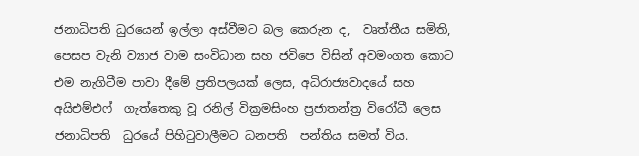ජනාධිපති ධුරයෙන් ඉල්ලා අස්වීමට බල කෙරුන ද,  වෘත්තීය සමිති, පෙසප වැනි ව්‍යාජ වාම සංවිධාන සහ ජවිපෙ විසින් අවමංගත කොට එම නැගිටීම පාවා දීමේ ප්‍රතිපලයක් ලෙස, අධිරාජ්‍යවාදයේ සහ අයිඑම්එෆ්  ගැත්තෙකු වූ රනිල් වික්‍රමසිංහ ප්‍රජාතන්ත්‍ර විරෝධී ලෙස ජනාධිපති  ධුරයේ පිහිටුවාලීමට ධනපති  පන්තිය සමත් විය.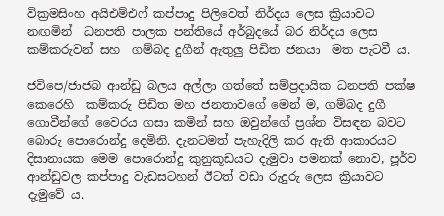වික්‍රමසිංහ අයිඑම්එෆ් කප්පාදු පිලිවෙත් නිර්දය ලෙස ක්‍රියාවට නඟමින්  ධනපති පාලක පන්තියේ අර්බුදයේ බර නිර්දය ලෙස කම්කරුවන් සහ  ගම්බද දුගීන් ඇතුලු පිඩිත ජනයා  මත පැටවී ය.

ජවිපෙ/ජාජබ ආන්ඩු බලය අල්ලා ගත්තේ සම්ප්‍රදායික ධනපති පක්ෂ කෙරෙහි  කම්කරු පිඩිත මහ ජනතාවගේ මෙන් ම, ගම්බද දුගී ගොවීන්ගේ වෛරය ගසා කමින් සහ ඔවුන්ගේ ප්‍රශ්න විසඳන බවට බොරු පොරොන්දු දෙමිනි. දැනටමත් පැහැදිලි කර ඇති ආකාරයට දිසානායක මෙම පොරොන්දු කුනුකූඩයට දැමුවා පමනක් නොව, පූර්ව ආන්ඩුවල කප්පාදු වැඩසටහන් ඊටත් වඩා රුදුරු ලෙස ක්‍රියාවට දැමුවේ ය.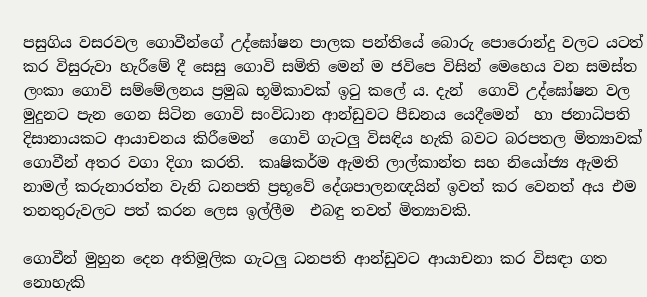පසුගිය වසරවල ගොවීන්ගේ උද්ඝෝෂන පාලක පන්තියේ බොරු පොරොන්දු වලට යටත් කර විසුරුවා හැරීමේ දී සෙසු ගොවි සමිති මෙන් ම ජවිපෙ විසින් මෙහෙය වන සමස්ත ලංකා ගොවි සම්මේලනය ප්‍රමුඛ භූමිකාවක් ඉටු කලේ ය. දැන්  ගොවි උද්ඝෝෂන වල මුදුනට පැන ගෙන සිටින ගොවි සංවිධාන ආන්ඩුවට පීඩනය යෙදීමෙන්  හා ජනාධිපති දිසානායකට ආයාචනය කිරීමෙන්  ගොවි ගැටලු විසඳිය හැකි බවට බරපතල මිත්‍යාවක් ගොවීන් අතර වගා දිගා කරති.  කෘෂිකර්ම ඇමති ලාල්කාන්ත සහ නියෝජ්‍ය ඇමති නාමල් කරුනාරත්න වැනි ධනපති ප්‍රභූවේ දේශපාලනඥයින් ඉවත් කර වෙනත් අය එම තනතුරුවලට පත් කරන ලෙස ඉල්ලීම  එබඳු තවත් මිත්‍යාවකි.

ගොවීන් මුහුන දෙන අතිමූලික ගැටලු ධනපති ආන්ඩුවට ආයාචනා කර විසඳා ගත නොහැකි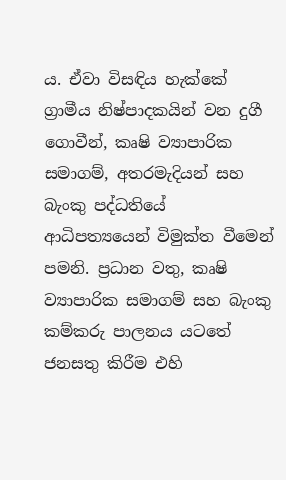ය. ඒවා විසඳිය හැක්කේ ග්‍රාමීය නිෂ්පාදකයින් වන දුගී ගොවීන්, කෘෂි ව්‍යාපාරික  සමාගම්, අතරමැදියන් සහ බැංකු පද්ධතියේ ආධිපත්‍යයෙන් විමුක්ත වීමෙන් පමනි. ප්‍රධාන වතු, කෘෂි ව්‍යාපාරික සමාගම් සහ බැංකු කම්කරු පාලනය යටතේ ජනසතු කිරීම එහි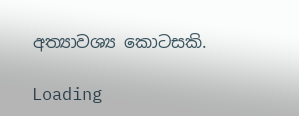අත්‍යාවශ්‍ය කොටසකි.

Loading